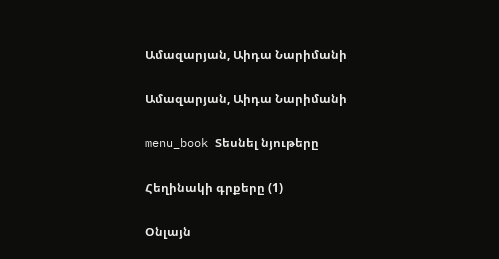Ամազարյան, Աիդա Նարիմանի

Ամազարյան, Աիդա Նարիմանի

menu_book Տեսնել նյութերը

Հեղինակի գրքերը (1)

Օնլայն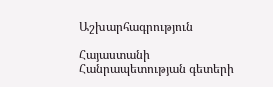Աշխարհագրություն

Հայաստանի Հանրապետության գետերի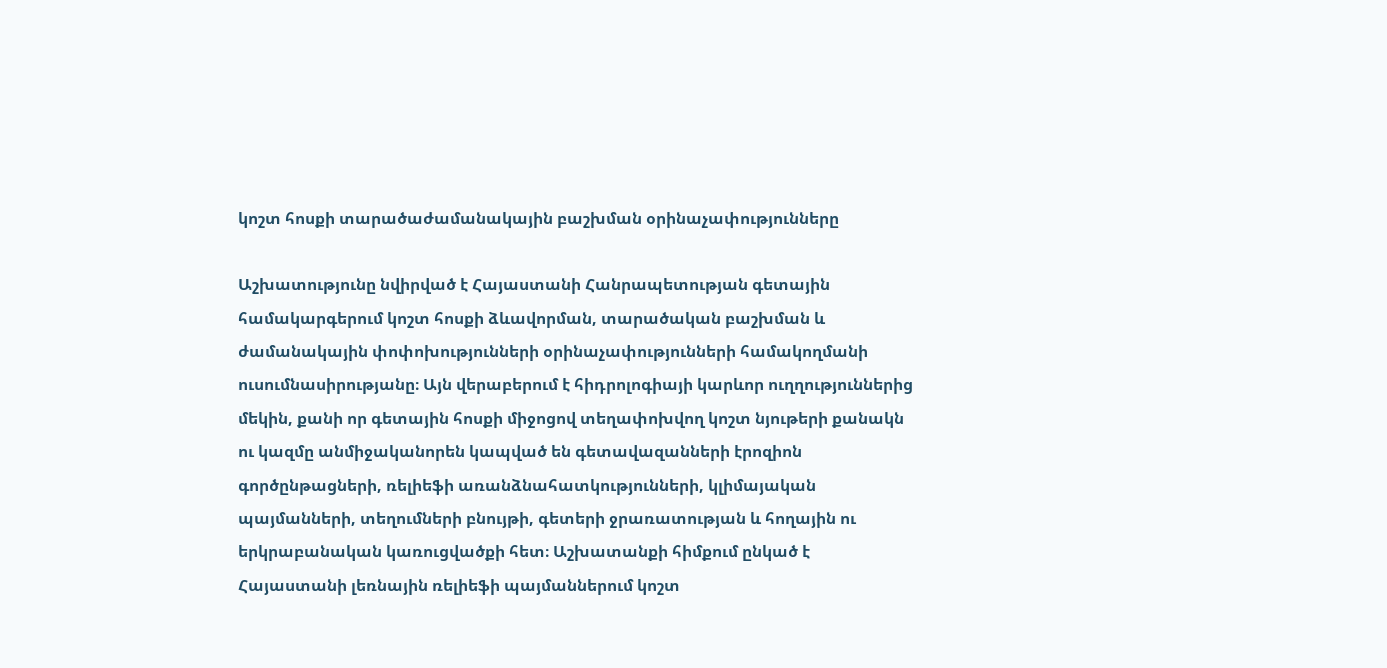կոշտ հոսքի տարածաժամանակային բաշխման օրինաչափությունները

Աշխատությունը նվիրված է Հայաստանի Հանրապետության գետային համակարգերում կոշտ հոսքի ձևավորման, տարածական բաշխման և ժամանակային փոփոխությունների օրինաչափությունների համակողմանի ուսումնասիրությանը։ Այն վերաբերում է հիդրոլոգիայի կարևոր ուղղություններից մեկին, քանի որ գետային հոսքի միջոցով տեղափոխվող կոշտ նյութերի քանակն ու կազմը անմիջականորեն կապված են գետավազանների էրոզիոն գործընթացների, ռելիեֆի առանձնահատկությունների, կլիմայական պայմանների, տեղումների բնույթի, գետերի ջրառատության և հողային ու երկրաբանական կառուցվածքի հետ։ Աշխատանքի հիմքում ընկած է Հայաստանի լեռնային ռելիեֆի պայմաններում կոշտ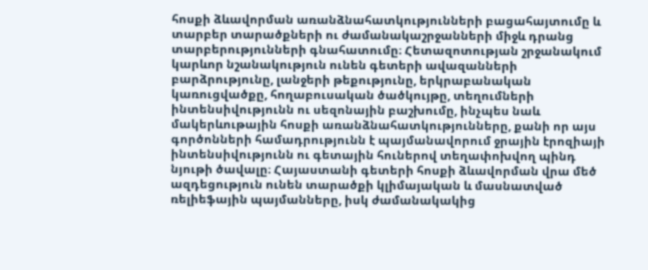հոսքի ձևավորման առանձնահատկությունների բացահայտումը և տարբեր տարածքների ու ժամանակաշրջանների միջև դրանց տարբերությունների գնահատումը։ Հետազոտության շրջանակում կարևոր նշանակություն ունեն գետերի ավազանների բարձրությունը, լանջերի թեքությունը, երկրաբանական կառուցվածքը, հողաբուսական ծածկույթը, տեղումների ինտենսիվությունն ու սեզոնային բաշխումը, ինչպես նաև մակերևութային հոսքի առանձնահատկությունները, քանի որ այս գործոնների համադրությունն է պայմանավորում ջրային էրոզիայի ինտենսիվությունն ու գետային հուներով տեղափոխվող պինդ նյութի ծավալը։ Հայաստանի գետերի հոսքի ձևավորման վրա մեծ ազդեցություն ունեն տարածքի կլիմայական և մասնատված ռելիեֆային պայմանները, իսկ ժամանակակից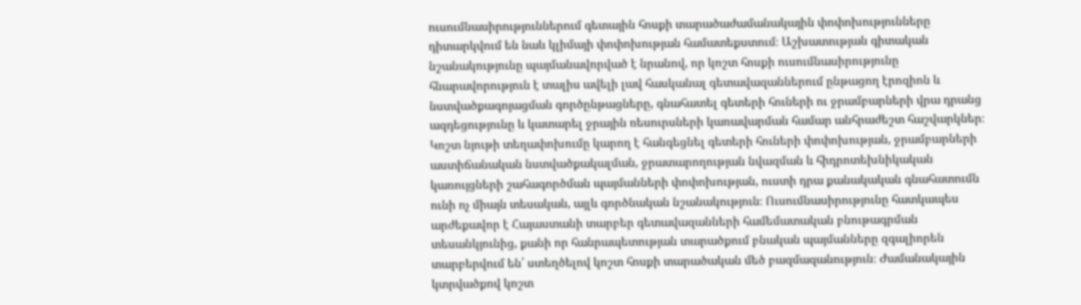ուսումնասիրություններում գետային հոսքի տարածաժամանակային փոփոխությունները դիտարկվում են նաև կլիմայի փոփոխության համատեքստում։ Աշխատության գիտական նշանակությունը պայմանավորված է նրանով, որ կոշտ հոսքի ուսումնասիրությունը հնարավորություն է տալիս ավելի լավ հասկանալ գետավազաններում ընթացող էրոզիոն և նստվածքագոյացման գործընթացները, գնահատել գետերի հուների ու ջրամբարների վրա դրանց ազդեցությունը և կատարել ջրային ռեսուրսների կառավարման համար անհրաժեշտ հաշվարկներ։ Կոշտ նյութի տեղափոխումը կարող է հանգեցնել գետերի հուների փոփոխության, ջրամբարների աստիճանական նստվածքակալման, ջրատարողության նվազման և հիդրոտեխնիկական կառույցների շահագործման պայմանների փոփոխության, ուստի դրա քանակական գնահատումն ունի ոչ միայն տեսական, այլև գործնական նշանակություն։ Ուսումնասիրությունը հատկապես արժեքավոր է Հայաստանի տարբեր գետավազանների համեմատական բնութագրման տեսանկյունից, քանի որ հանրապետության տարածքում բնական պայմանները զգալիորեն տարբերվում են՝ ստեղծելով կոշտ հոսքի տարածական մեծ բազմազանություն։ Ժամանակային կտրվածքով կոշտ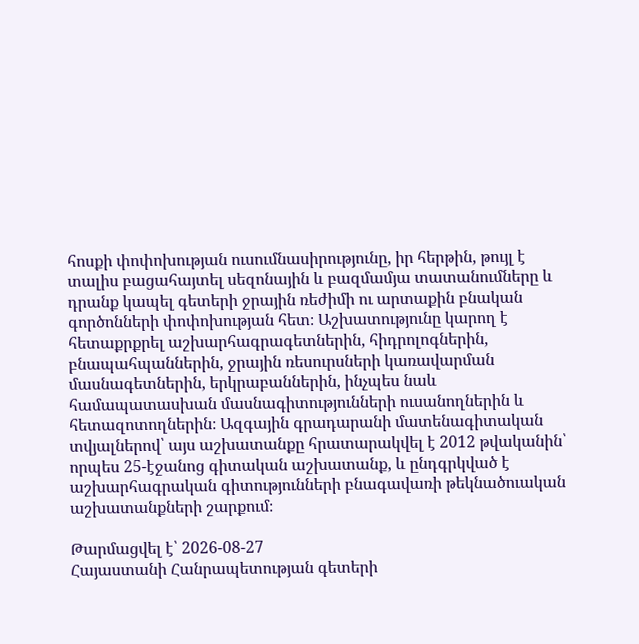հոսքի փոփոխության ուսումնասիրությունը, իր հերթին, թույլ է տալիս բացահայտել սեզոնային և բազմամյա տատանումները և դրանք կապել գետերի ջրային ռեժիմի ու արտաքին բնական գործոնների փոփոխության հետ։ Աշխատությունը կարող է հետաքրքրել աշխարհագրագետներին, հիդրոլոգներին, բնապահպաններին, ջրային ռեսուրսների կառավարման մասնագետներին, երկրաբաններին, ինչպես նաև համապատասխան մասնագիտությունների ուսանողներին և հետազոտողներին։ Ազգային գրադարանի մատենագիտական տվյալներով՝ այս աշխատանքը հրատարակվել է 2012 թվականին՝ որպես 25-էջանոց գիտական աշխատանք, և ընդգրկված է աշխարհագրական գիտությունների բնագավառի թեկնածուական աշխատանքների շարքում։

Թարմացվել է՝ 2026-08-27
Հայաստանի Հանրապետության գետերի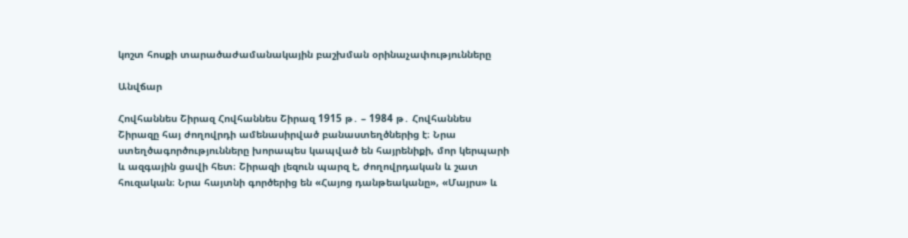կոշտ հոսքի տարածաժամանակային բաշխման օրինաչափությունները

Անվճար

Հովհաննես Շիրազ Հովհաննես Շիրազ 1915 թ․ – 1984 թ․ Հովհաննես Շիրազը հայ ժողովրդի ամենասիրված բանաստեղծներից է։ Նրա ստեղծագործությունները խորապես կապված են հայրենիքի, մոր կերպարի և ազգային ցավի հետ։ Շիրազի լեզուն պարզ է, ժողովրդական և շատ հուզական։ Նրա հայտնի գործերից են «Հայոց դանթեականը», «Մայրս» և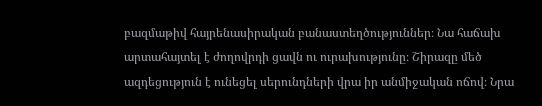բազմաթիվ հայրենասիրական բանաստեղծություններ։ Նա հաճախ արտահայտել է ժողովրդի ցավն ու ուրախությունը։ Շիրազը մեծ ազդեցություն է ունեցել սերունդների վրա իր անմիջական ոճով։ Նրա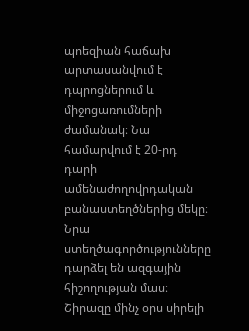պոեզիան հաճախ արտասանվում է դպրոցներում և միջոցառումների ժամանակ։ Նա համարվում է 20-րդ դարի ամենաժողովրդական բանաստեղծներից մեկը։ Նրա ստեղծագործությունները դարձել են ազգային հիշողության մաս։ Շիրազը մինչ օրս սիրելի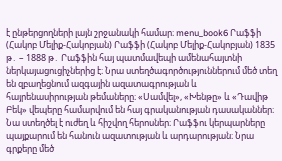է ընթերցողների լայն շրջանակի համար։ menu_book6 Րաֆֆի (Հակոբ Մելիք-Հակոբյան) Րաֆֆի (Հակոբ Մելիք-Հակոբյան) 1835 թ․ – 1888 թ․ Րաֆֆին հայ պատմավեպի ամենահայտնի ներկայացուցիչներից է։ Նրա ստեղծագործություններում մեծ տեղ են զբաղեցնում ազգային ազատագրության և հայրենասիրության թեմաները։ «Սամվել», «Խենթը» և «Դավիթ Բեկ» վեպերը համարվում են հայ գրականության դասականներ։ Նա ստեղծել է ուժեղ և հիշվող հերոսներ։ Րաֆֆու կերպարները պայքարում են հանուն ազատության և արդարության։ Նրա գրքերը մեծ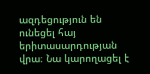ազդեցություն են ունեցել հայ երիտասարդության վրա։ Նա կարողացել է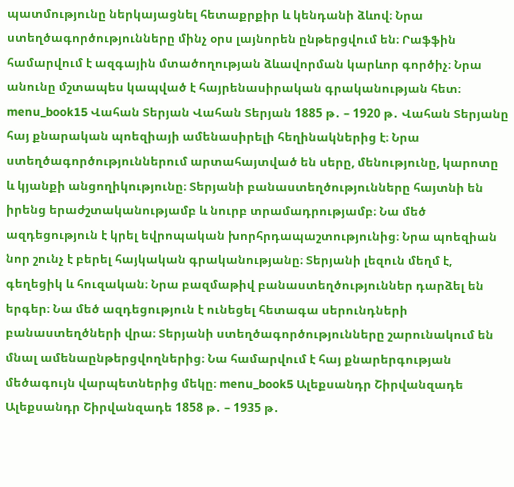պատմությունը ներկայացնել հետաքրքիր և կենդանի ձևով։ Նրա ստեղծագործությունները մինչ օրս լայնորեն ընթերցվում են։ Րաֆֆին համարվում է ազգային մտածողության ձևավորման կարևոր գործիչ։ Նրա անունը մշտապես կապված է հայրենասիրական գրականության հետ։ menu_book15 Վահան Տերյան Վահան Տերյան 1885 թ․ – 1920 թ․ Վահան Տերյանը հայ քնարական պոեզիայի ամենասիրելի հեղինակներից է։ Նրա ստեղծագործություններում արտահայտված են սերը, մենությունը, կարոտը և կյանքի անցողիկությունը։ Տերյանի բանաստեղծությունները հայտնի են իրենց երաժշտականությամբ և նուրբ տրամադրությամբ։ Նա մեծ ազդեցություն է կրել եվրոպական խորհրդապաշտությունից։ Նրա պոեզիան նոր շունչ է բերել հայկական գրականությանը։ Տերյանի լեզուն մեղմ է, գեղեցիկ և հուզական։ Նրա բազմաթիվ բանաստեղծություններ դարձել են երգեր։ Նա մեծ ազդեցություն է ունեցել հետագա սերունդների բանաստեղծների վրա։ Տերյանի ստեղծագործությունները շարունակում են մնալ ամենաընթերցվողներից։ Նա համարվում է հայ քնարերգության մեծագույն վարպետներից մեկը։ menu_book5 Ալեքսանդր Շիրվանզադե Ալեքսանդր Շիրվանզադե 1858 թ․ – 1935 թ․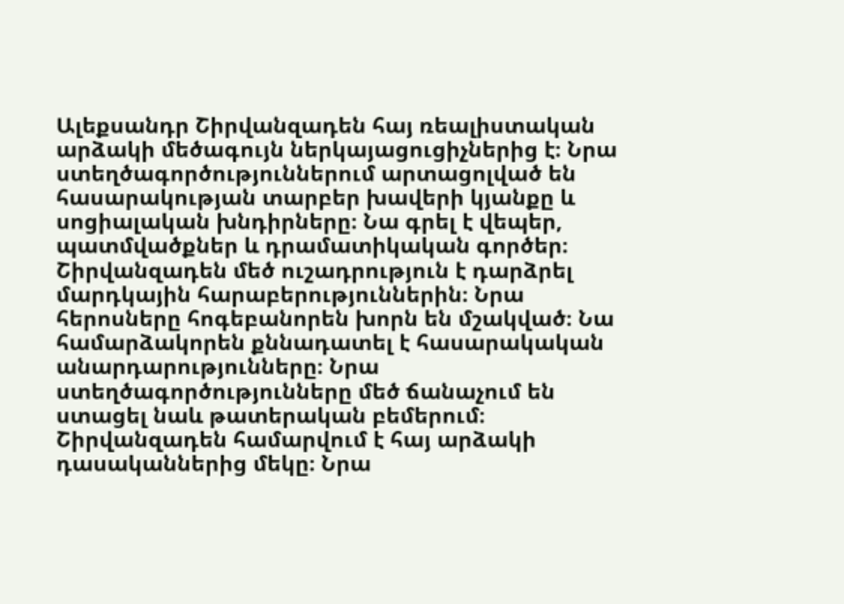Ալեքսանդր Շիրվանզադեն հայ ռեալիստական արձակի մեծագույն ներկայացուցիչներից է։ Նրա ստեղծագործություններում արտացոլված են հասարակության տարբեր խավերի կյանքը և սոցիալական խնդիրները։ Նա գրել է վեպեր, պատմվածքներ և դրամատիկական գործեր։ Շիրվանզադեն մեծ ուշադրություն է դարձրել մարդկային հարաբերություններին։ Նրա հերոսները հոգեբանորեն խորն են մշակված։ Նա համարձակորեն քննադատել է հասարակական անարդարությունները։ Նրա ստեղծագործությունները մեծ ճանաչում են ստացել նաև թատերական բեմերում։ Շիրվանզադեն համարվում է հայ արձակի դասականներից մեկը։ Նրա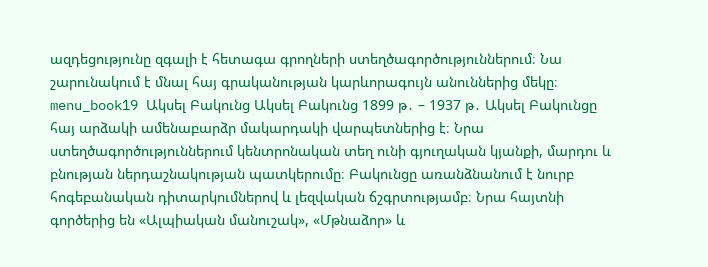ազդեցությունը զգալի է հետագա գրողների ստեղծագործություններում։ Նա շարունակում է մնալ հայ գրականության կարևորագույն անուններից մեկը։ menu_book19 Ակսել Բակունց Ակսել Բակունց 1899 թ․ – 1937 թ․ Ակսել Բակունցը հայ արձակի ամենաբարձր մակարդակի վարպետներից է։ Նրա ստեղծագործություններում կենտրոնական տեղ ունի գյուղական կյանքի, մարդու և բնության ներդաշնակության պատկերումը։ Բակունցը առանձնանում է նուրբ հոգեբանական դիտարկումներով և լեզվական ճշգրտությամբ։ Նրա հայտնի գործերից են «Ալպիական մանուշակ», «Մթնաձոր» և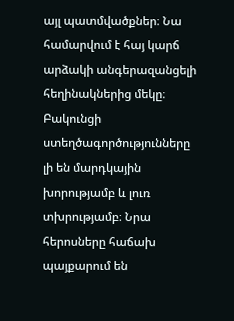այլ պատմվածքներ։ Նա համարվում է հայ կարճ արձակի անգերազանցելի հեղինակներից մեկը։ Բակունցի ստեղծագործությունները լի են մարդկային խորությամբ և լուռ տխրությամբ։ Նրա հերոսները հաճախ պայքարում են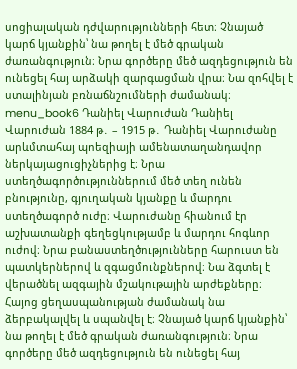սոցիալական դժվարությունների հետ։ Չնայած կարճ կյանքին՝ նա թողել է մեծ գրական ժառանգություն։ Նրա գործերը մեծ ազդեցություն են ունեցել հայ արձակի զարգացման վրա։ Նա զոհվել է ստալինյան բռնաճնշումների ժամանակ։ menu_book6 Դանիել Վարուժան Դանիել Վարուժան 1884 թ․ – 1915 թ․ Դանիել Վարուժանը արևմտահայ պոեզիայի ամենատաղանդավոր ներկայացուցիչներից է։ Նրա ստեղծագործություններում մեծ տեղ ունեն բնությունը, գյուղական կյանքը և մարդու ստեղծագործ ուժը։ Վարուժանը հիանում էր աշխատանքի գեղեցկությամբ և մարդու հոգևոր ուժով։ Նրա բանաստեղծությունները հարուստ են պատկերներով և զգացմունքներով։ Նա ձգտել է վերածնել ազգային մշակութային արժեքները։ Հայոց ցեղասպանության ժամանակ նա ձերբակալվել և սպանվել է։ Չնայած կարճ կյանքին՝ նա թողել է մեծ գրական ժառանգություն։ Նրա գործերը մեծ ազդեցություն են ունեցել հայ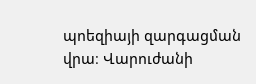պոեզիայի զարգացման վրա։ Վարուժանի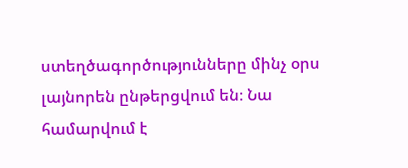ստեղծագործությունները մինչ օրս լայնորեն ընթերցվում են։ Նա համարվում է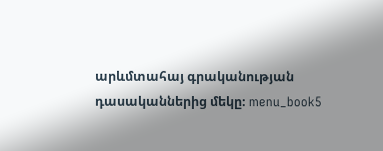արևմտահայ գրականության դասականներից մեկը։ menu_book5